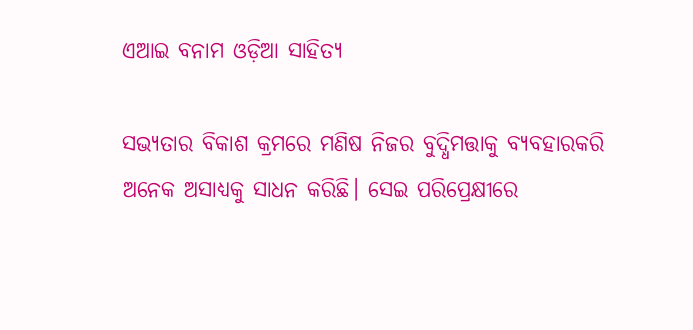ଏଆଇ ବନାମ ଓଡ଼ିଆ ସାହିତ୍ୟ

ସଭ୍ୟତାର ବିକାଶ କ୍ରମରେ ମଣିଷ ନିଜର ବୁଦ୍ଧିମତ୍ତାକୁ ବ୍ୟବହାରକରି ଅନେକ ଅସାଧ୍ୟକୁ ସାଧନ କରିଛି। ସେଇ ପରିପ୍ରେକ୍ଷୀରେ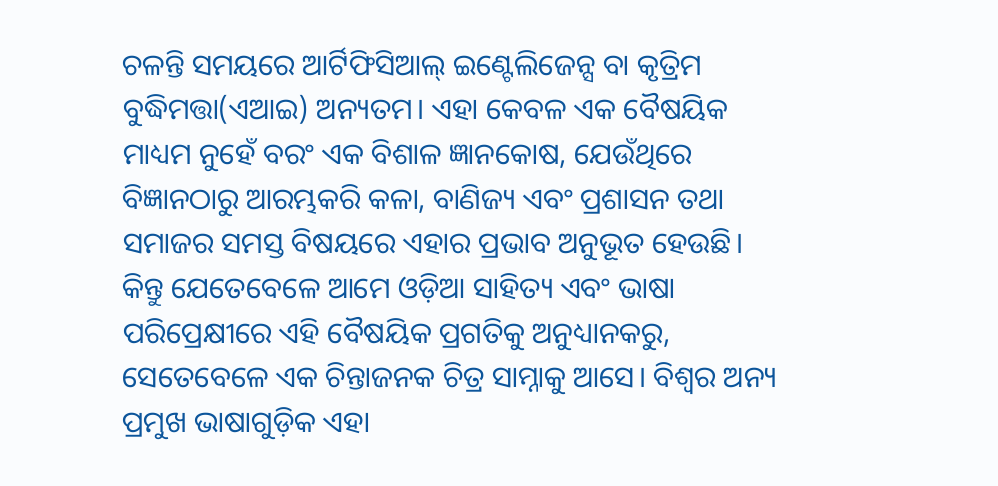ଚଳନ୍ତି ସମୟରେ ଆର୍ଟିଫିସିଆଲ୍‌ ଇଣ୍ଟେଲିଜେନ୍ସ ବା କୃତ୍ରିମ ବୁଦ୍ଧିମତ୍ତା(ଏଆଇ) ଅନ୍ୟତମ। ଏହା କେବଳ ଏକ ବୈଷୟିକ ମାଧ୍ୟମ ନୁହେଁ ବରଂ ଏକ ବିଶାଳ ଜ୍ଞାନକୋଷ, ଯେଉଁଥିରେ ବିଜ୍ଞାନଠାରୁ ଆରମ୍ଭକରି କଳା, ବାଣିଜ୍ୟ ଏବଂ ପ୍ରଶାସନ ତଥା ସମାଜର ସମସ୍ତ ବିଷୟରେ ଏହାର ପ୍ରଭାବ ଅନୁଭୂତ ହେଉଛି। କିନ୍ତୁ ଯେତେବେଳେ ଆମେ ଓଡ଼ିଆ ସାହିତ୍ୟ ଏବଂ ଭାଷା ପରିପ୍ରେକ୍ଷୀରେ ଏହି ବୈଷୟିକ ପ୍ରଗତିକୁ ଅନୁଧ୍ୟାନକରୁ, ସେତେବେଳେ ଏକ ଚିନ୍ତାଜନକ ଚିତ୍ର ସାମ୍ନାକୁ ଆସେ। ବିଶ୍ୱର ଅନ୍ୟ ପ୍ରମୁଖ ଭାଷାଗୁଡ଼ିକ ଏହା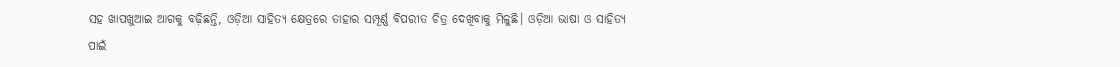ସହ ଖାପଖୁଆଇ ଆଗକୁ ବଢ଼ିଛନ୍ତି, ଓଡ଼ିଆ ସାହିତ୍ୟ କ୍ଷେତ୍ରରେ ତାହାର ସମ୍ପୂର୍ଣ୍ଣ ବିପରୀତ ଚିତ୍ର ଦେଖିବାକୁ ମିଳୁଛି। ଓଡ଼ିଆ ଭାଷା ଓ ସାହିତ୍ୟ ପାଇଁ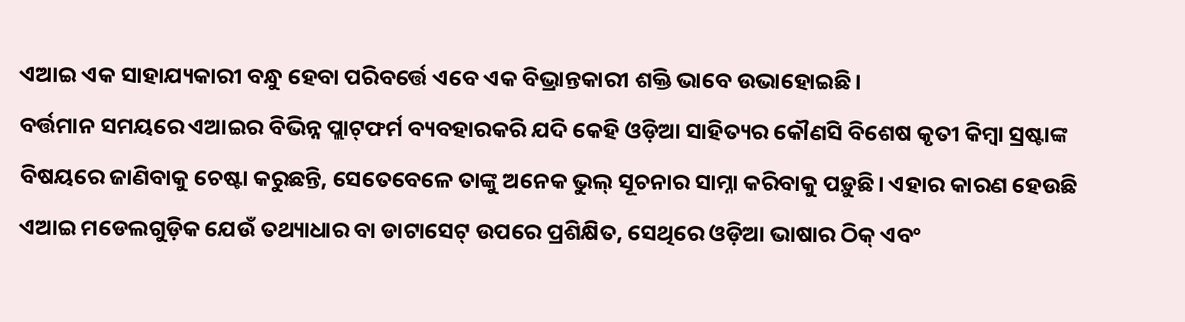ଏଆଇ ଏକ ସାହାଯ୍ୟକାରୀ ବନ୍ଧୁ ହେବା ପରିବର୍ତ୍ତେ ଏବେ ଏକ ବିଭ୍ରାନ୍ତକାରୀ ଶକ୍ତି ଭାବେ ଉଭାହୋଇଛି।
ବର୍ତ୍ତମାନ ସମୟରେ ଏଆଇର ବିଭିନ୍ନ ପ୍ଲାଟ୍‌ଫର୍ମ ବ୍ୟବହାରକରି ଯଦି କେହି ଓଡ଼ିଆ ସାହିତ୍ୟର କୌଣସି ବିଶେଷ କୃତୀ କିମ୍ବା ସ୍ରଷ୍ଟାଙ୍କ ବିଷୟରେ ଜାଣିବାକୁ ଚେଷ୍ଟା କରୁଛନ୍ତି, ସେତେବେଳେ ତାଙ୍କୁ ଅନେକ ଭୁଲ୍‌ ସୂଚନାର ସାମ୍ନା କରିବାକୁ ପଡ଼ୁଛି। ଏହାର କାରଣ ହେଉଛି ଏଆଇ ମଡେଲଗୁଡ଼ିକ ଯେଉଁ ତଥ୍ୟାଧାର ବା ଡାଟାସେଟ୍‌ ଉପରେ ପ୍ରଶିକ୍ଷିତ, ସେଥିରେ ଓଡ଼ିଆ ଭାଷାର ଠିକ୍‌ ଏବଂ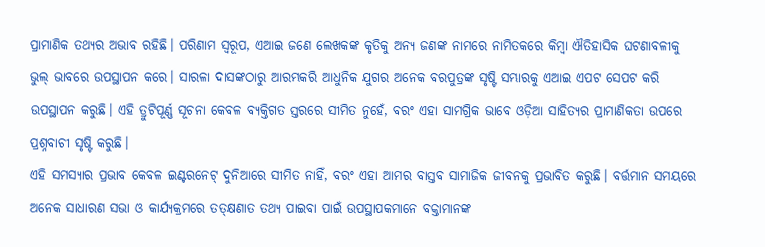ପ୍ରାମାଣିକ ତଥ୍ୟର ଅଭାବ ରହିଛି। ପରିଣାମ ସ୍ବରୂପ, ଏଆଇ ଜଣେ ଲେଖକଙ୍କ କୃତିକୁ ଅନ୍ୟ ଜଣଙ୍କ ନାମରେ ନାମିତକରେ କିମ୍ବା ଐତିହାସିକ ଘଟଣାବଳୀକୁ ଭୁଲ୍‌ ଭାବରେ ଉପସ୍ଥାପନ କରେ। ସାରଳା ଦାସଙ୍କଠାରୁ ଆରମ୍ଭକରି ଆଧୁନିକ ଯୁଗର ଅନେକ ବରପୁତ୍ରଙ୍କ ସୃଷ୍ଟି ସମ୍ଭାରକୁ ଏଆଇ ଏପଟ ସେପଟ କରି ଉପସ୍ଥାପନ କରୁଛି। ଏହି ତ୍ରୁଟିପୂର୍ଣ୍ଣ ସୂଚନା କେବଳ ବ୍ୟକ୍ତିଗତ ସ୍ତରରେ ସୀମିତ ନୁହେଁ, ବରଂ ଏହା ସାମଗ୍ରିକ ଭାବେ ଓଡ଼ିଆ ସାହିତ୍ୟର ପ୍ରାମାଣିକତା ଉପରେ ପ୍ରଶ୍ନବାଚୀ ସୃଷ୍ଟି କରୁଛି।
ଏହି ସମସ୍ୟାର ପ୍ରଭାବ କେବଳ ଇଣ୍ଟରନେଟ୍‌ ଦୁନିଆରେ ସୀମିତ ନାହିଁ, ବରଂ ଏହା ଆମର ବାସ୍ତବ ସାମାଜିକ ଜୀବନକୁ ପ୍ରଭାବିତ କରୁଛି। ବର୍ତ୍ତମାନ ସମୟରେ ଅନେକ ସାଧାରଣ ସଭା ଓ କାର୍ଯ୍ୟକ୍ରମରେ ତତ୍‌କ୍ଷଣାତ ତଥ୍ୟ ପାଇବା ପାଇଁ ଉପସ୍ଥାପକମାନେ ବକ୍ତାମାନଙ୍କ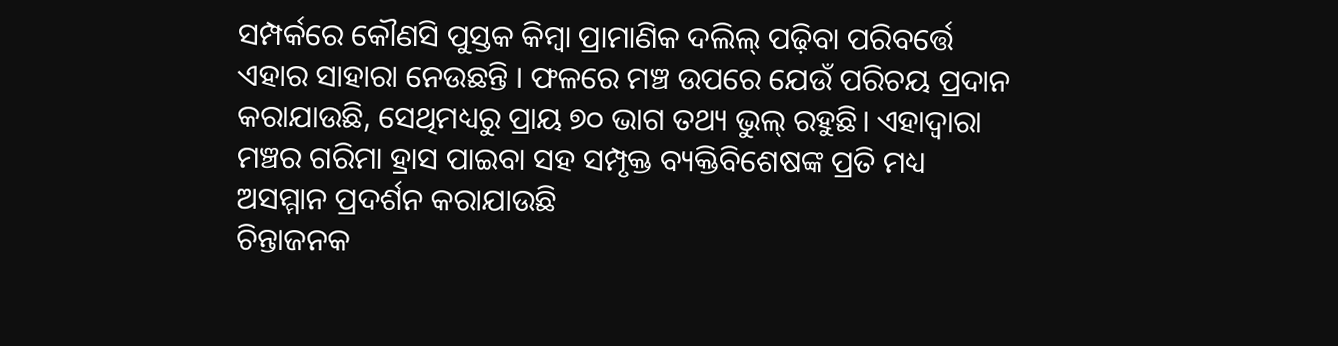ସମ୍ପର୍କରେ କୌଣସି ପୁସ୍ତକ କିମ୍ବା ପ୍ରାମାଣିକ ଦଲିଲ୍‌ ପଢ଼ିବା ପରିବର୍ତ୍ତେ ଏହାର ସାହାରା ନେଉଛନ୍ତି । ଫଳରେ ମଞ୍ଚ ଉପରେ ଯେଉଁ ପରିଚୟ ପ୍ରଦାନ କରାଯାଉଛି, ସେଥିମଧ୍ୟରୁ ପ୍ରାୟ ୭୦ ଭାଗ ତଥ୍ୟ ଭୁଲ୍‌ ରହୁଛି। ଏହାଦ୍ୱାରା ମଞ୍ଚର ଗରିମା ହ୍ରାସ ପାଇବା ସହ ସମ୍ପୃକ୍ତ ବ୍ୟକ୍ତିବିଶେଷଙ୍କ ପ୍ରତି ମଧ୍ୟ ଅସମ୍ମାନ ପ୍ରଦର୍ଶନ କରାଯାଉଛି
ଚିନ୍ତାଜନକ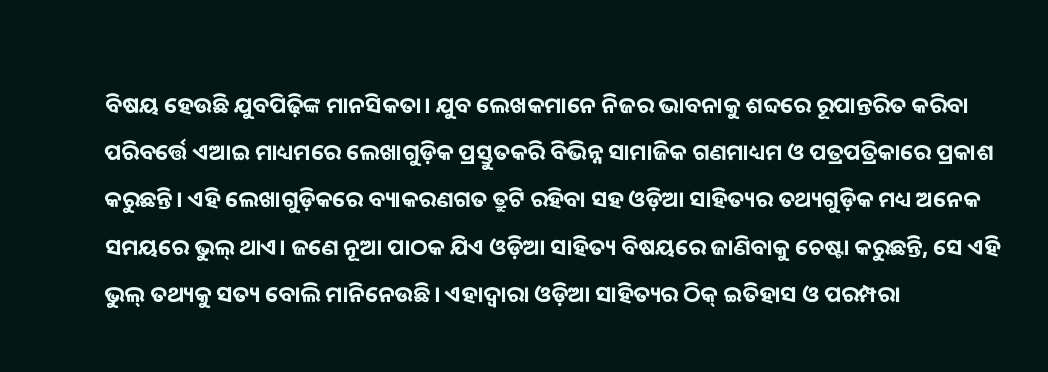ବିଷୟ ହେଉଛି ଯୁବପିଢ଼ିଙ୍କ ମାନସିକତା। ଯୁବ ଲେଖକମାନେ ନିଜର ଭାବନାକୁ ଶବ୍ଦରେ ରୂପାନ୍ତରିତ କରିବା ପରିବର୍ତ୍ତେ ଏଆଇ ମାଧ୍ୟମରେ ଲେଖାଗୁଡ଼ିକ ପ୍ରସ୍ତୁତକରି ବିଭିନ୍ନ ସାମାଜିକ ଗଣମାଧ୍ୟମ ଓ ପତ୍ରପତ୍ରିକାରେ ପ୍ରକାଶ କରୁଛନ୍ତି। ଏହି ଲେଖାଗୁଡ଼ିକରେ ବ୍ୟାକରଣଗତ ତ୍ରୁଟି ରହିବା ସହ ଓଡ଼ିଆ ସାହିତ୍ୟର ତଥ୍ୟଗୁଡ଼ିକ ମଧ୍ୟ ଅନେକ ସମୟରେ ଭୁଲ୍‌ ଥାଏ। ଜଣେ ନୂଆ ପାଠକ ଯିଏ ଓଡ଼ିଆ ସାହିତ୍ୟ ବିଷୟରେ ଜାଣିବାକୁ ଚେଷ୍ଟା କରୁଛନ୍ତି, ସେ ଏହି ଭୁଲ୍‌ ତଥ୍ୟକୁ ସତ୍ୟ ବୋଲି ମାନିନେଉଛି। ଏହାଦ୍ୱାରା ଓଡ଼ିଆ ସାହିତ୍ୟର ଠିକ୍‌ ଇତିହାସ ଓ ପରମ୍ପରା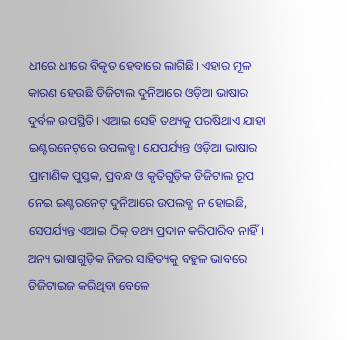ଧୀରେ ଧୀରେ ବିକୃତ ହେବାରେ ଲାଗିଛି। ଏହାର ମୂଳ କାରଣ ହେଉଛି ଡିଜିଟାଲ ଦୁନିଆରେ ଓଡ଼ିଆ ଭାଷାର ଦୁର୍ବଳ ଉପସ୍ଥିତି। ଏଆଇ ସେହି ତଥ୍ୟକୁ ପରଷିଥାଏ ଯାହା ଇଣ୍ଟରନେଟ୍‌ରେ ଉପଲବ୍ଧ। ଯେପର୍ଯ୍ୟନ୍ତ ଓଡ଼ିଆ ଭାଷାର ପ୍ରାମାଣିକ ପୁସ୍ତକ, ପ୍ରବନ୍ଧ ଓ କୃତିଗୁଡ଼ିକ ଡିଜିଟାଲ ରୂପ ନେଇ ଇଣ୍ଟରନେଟ୍‌ ଦୁନିଆରେ ଉପଲବ୍ଧ ନ ହୋଇଛି, ସେପର୍ଯ୍ୟନ୍ତ ଏଆଇ ଠିକ୍‌ ତଥ୍ୟ ପ୍ରଦାନ କରିପାରିବ ନାହିଁ। ଅନ୍ୟ ଭାଷାଗୁଡ଼ିକ ନିଜର ସାହିତ୍ୟକୁ ବହୁଳ ଭାବରେ ଡିଜିଟାଇଜ କରିଥିବା ବେଳେ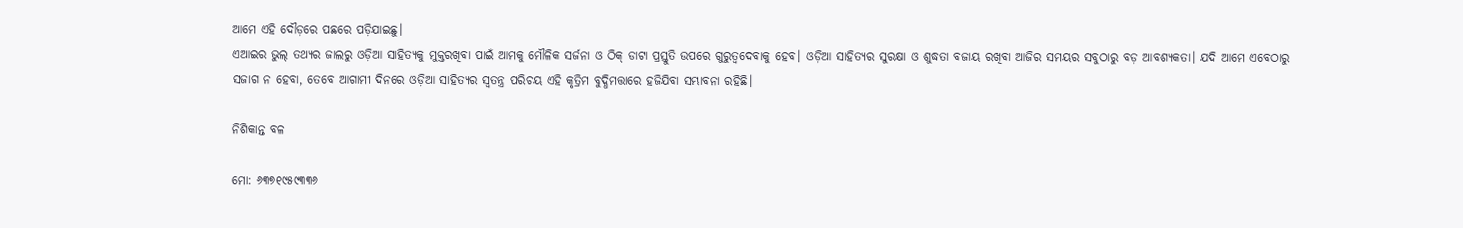ଆମେ ଏହି ଦୌଡ଼ରେ ପଛରେ ପଡ଼ିଯାଇଛୁ।
ଏଆଇର ଭୁଲ୍‌ ତଥ୍ୟର ଜାଲରୁ ଓଡ଼ିଆ ସାହିତ୍ୟକୁ ମୁକ୍ତରଖିବା ପାଇଁ ଆମକୁ ମୌଳିକ ସର୍ଜନା ଓ ଠିକ୍‌ ଡାଟା ପ୍ରସ୍ତୁତି ଉପରେ ଗୁରୁତ୍ୱଦେବାକୁ ହେବ। ଓଡ଼ିଆ ସାହିତ୍ୟର ସୁରକ୍ଷା ଓ ଶୁଦ୍ଧତା ବଜାୟ ରଖିବା ଆଜିର ସମୟର ସବୁଠାରୁ ବଡ଼ ଆବଶ୍ୟକତା। ଯଦି ଆମେ ଏବେଠାରୁ ସଜାଗ ନ ହେବା, ତେବେ ଆଗାମୀ ଦିନରେ ଓଡ଼ିଆ ସାହିତ୍ୟର ସ୍ବତନ୍ତ୍ର ପରିଚୟ ଏହି କୃତ୍ରିମ ବୁଦ୍ଧିମତ୍ତାରେ ହଜିଯିବା ସମ୍ଭାବନା ରହିଛି।

ନିଶିକାନ୍ତ ବଳ

ମୋ: ୬୩୭୧୯୫୯୩୩୬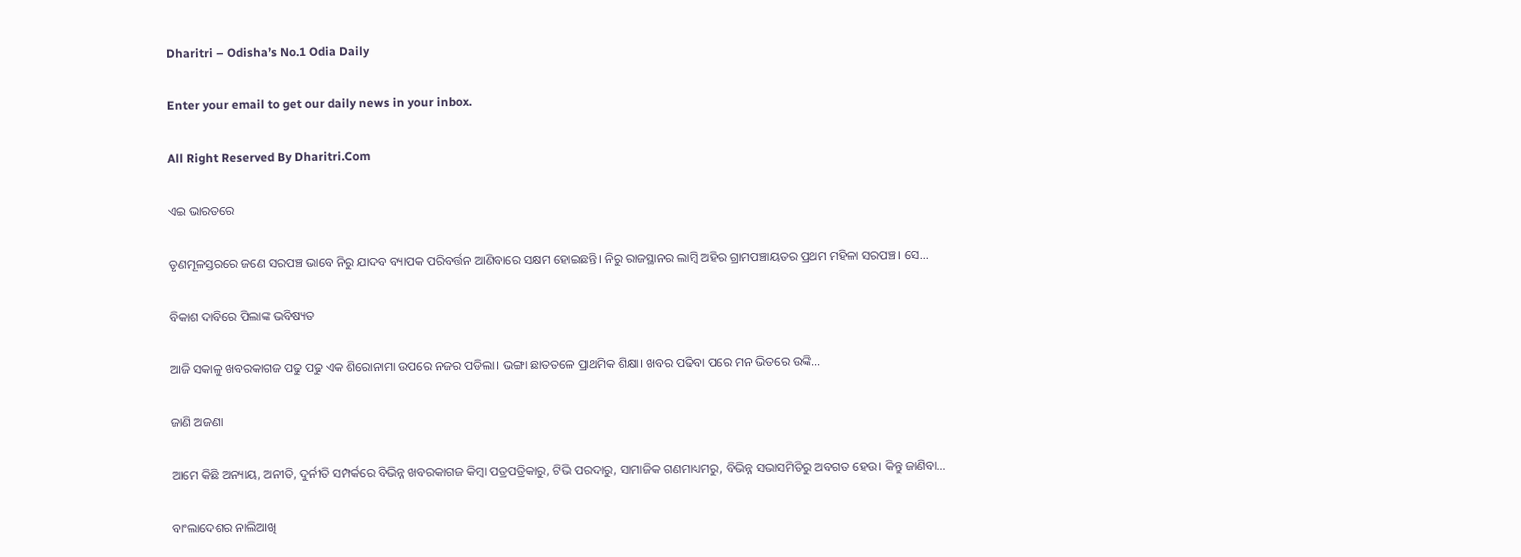Dharitri – Odisha’s No.1 Odia Daily

Enter your email to get our daily news in your inbox.

All Right Reserved By Dharitri.Com

ଏଇ ଭାରତରେ

ତୃଣମୂଳସ୍ତରରେ ଜଣେ ସରପଞ୍ଚ ଭାବେ ନିରୁ ଯାଦବ ବ୍ୟାପକ ପରିବର୍ତ୍ତନ ଆଣିବାରେ ସକ୍ଷମ ହୋଇଛନ୍ତି। ନିରୁ ରାଜସ୍ଥାନର ଲାମ୍ବି ଅହିର ଗ୍ରାମପଞ୍ଚାୟତର ପ୍ରଥମ ମହିଳା ସରପଞ୍ଚ। ସେ…

ବିକାଶ ଦାବିରେ ପିଲାଙ୍କ ଭବିଷ୍ୟତ

ଆଜି ସକାଳୁ ଖବରକାଗଜ ପଢୁ ପଢୁ ଏକ ଶିରୋନାମା ଉପରେ ନଜର ପଡିଲା। ଭଙ୍ଗା ଛାତତଳେ ପ୍ରାଥମିକ ଶିକ୍ଷା। ଖବର ପଢିବା ପରେ ମନ ଭିତରେ ଉଙ୍କି…

ଜାଣି ଅଜଣା

ଆମେ କିଛି ଅନ୍ୟାୟ, ଅନୀତି, ଦୁର୍ନୀତି ସମ୍ପର୍କରେ ବିଭିନ୍ନ ଖବରକାଗଜ କିମ୍ବା ପତ୍ରପତ୍ରିକାରୁ, ଟିଭି ପରଦାରୁ, ସାମାଜିକ ଗଣମାଧ୍ୟମରୁ, ବିଭିନ୍ନ ସଭାସମିତିରୁ ଅବଗତ ହେଉ। କିନ୍ତୁ ଜାଣିବା…

ବାଂଲାଦେଶର ନାଲିଆଖି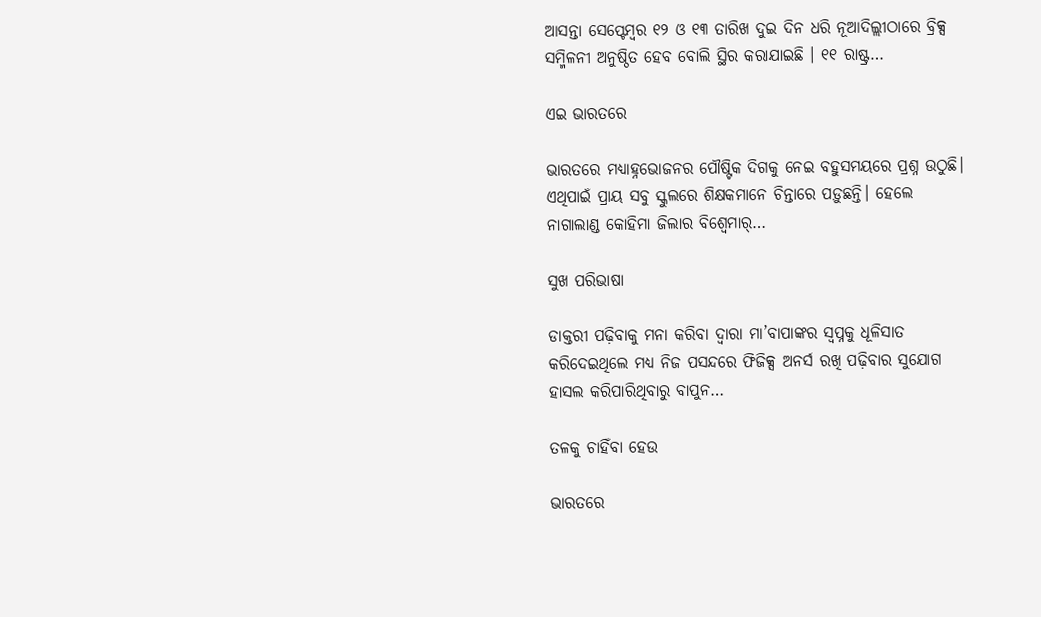ଆସନ୍ତା ସେପ୍ଟେମ୍ବର ୧୨ ଓ ୧୩ ତାରିଖ ଦୁଇ ଦିନ ଧରି ନୂଆଦିଲ୍ଲୀଠାରେ ବ୍ରିକ୍ସ ସମ୍ମିଳନୀ ଅନୁଷ୍ଠିତ ହେବ ବୋଲି ସ୍ଥିର କରାଯାଇଛି । ୧୧ ରାଷ୍ଟ୍ର…

ଏଇ ଭାରତରେ

ଭାରତରେ ମଧ୍ୟାହ୍ନଭୋଜନର ପୌଷ୍ଟିକ ଦିଗକୁ ନେଇ ବହୁସମୟରେ ପ୍ରଶ୍ନ ଉଠୁଛି। ଏଥିପାଇଁ ପ୍ରାୟ ସବୁ ସ୍କୁଲରେ ଶିକ୍ଷକମାନେ ଚିନ୍ତାରେ ପଡ଼ୁଛନ୍ତି। ହେଲେ ନାଗାଲାଣ୍ଡ କୋହିମା ଜିଲାର ବିଶ୍ୱେମାର୍‌…

ସୁଖ ପରିଭାଷା

ଡାକ୍ତରୀ ପଢ଼ିବାକୁ ମନା କରିବା ଦ୍ବାରା ମା’ବାପାଙ୍କର ସ୍ବପ୍ନକୁ ଧୂଳିସାତ କରିଦେଇଥିଲେ ମଧ୍ୟ ନିଜ ପସନ୍ଦରେ ଫିଜିକ୍ସ ଅନର୍ସ ରଖି ପଢ଼ିବାର ସୁଯୋଗ ହାସଲ କରିପାରିଥିବାରୁ ବାପୁନ…

ତଳକୁ ଚାହିଁବା ହେଉ

ଭାରତରେ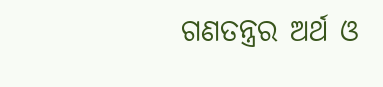ଗଣତନ୍ତ୍ରର ଅର୍ଥ ଓ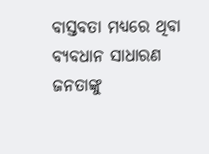ବାସ୍ତବତା ମଧ୍ୟରେ ଥିବା ବ୍ୟବଧାନ ସାଧାରଣ ଜନତାଙ୍କୁ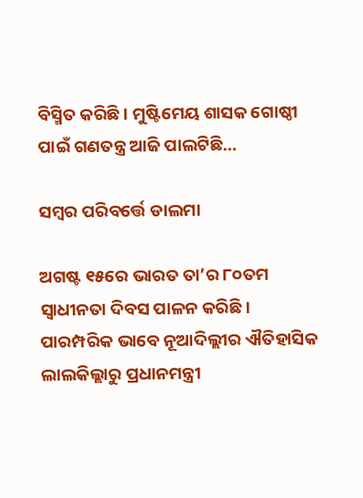ବିସ୍ମିତ କରିଛି । ମୁଷ୍ଟିମେୟ ଶାସକ ଗୋଷ୍ଠୀ ପାଇଁ ଗଣତନ୍ତ୍ର ଆଜି ପାଲଟିଛି…

ସମ୍ବର ପରିବର୍ତ୍ତେ ଡାଲମା

ଅଗଷ୍ଟ ୧୫ରେ ଭାରତ ତା’ର ୮୦ତମ ସ୍ବାଧୀନତା ଦିବସ ପାଳନ କରିଛି। ପାରମ୍ପରିକ ଭାବେ ନୂଆଦିଲ୍ଲୀର ଐତିହାସିକ ଲାଲକିଲ୍ଲାରୁ ପ୍ରଧାନମନ୍ତ୍ରୀ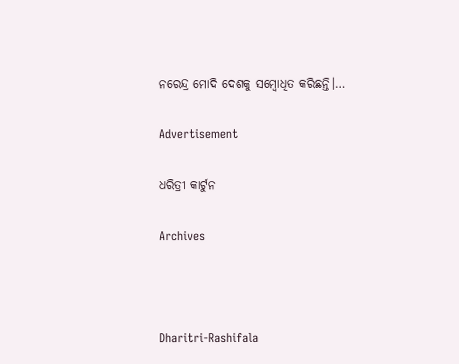ନରେନ୍ଦ୍ର ମୋଦି ଦେଶକୁ ସମ୍ବୋଧିତ କରିଛନ୍ତି।…

Advertisement

ଧରିତ୍ରୀ କାର୍ଟୁନ

Archives



Dharitri-Rashifala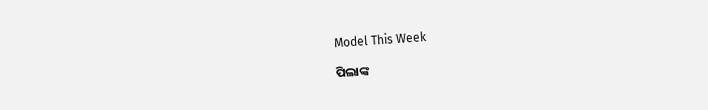Model This Week

ପିଲାଙ୍କ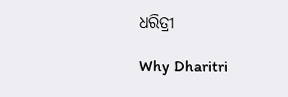ଧରିତ୍ରୀ

Why Dharitri